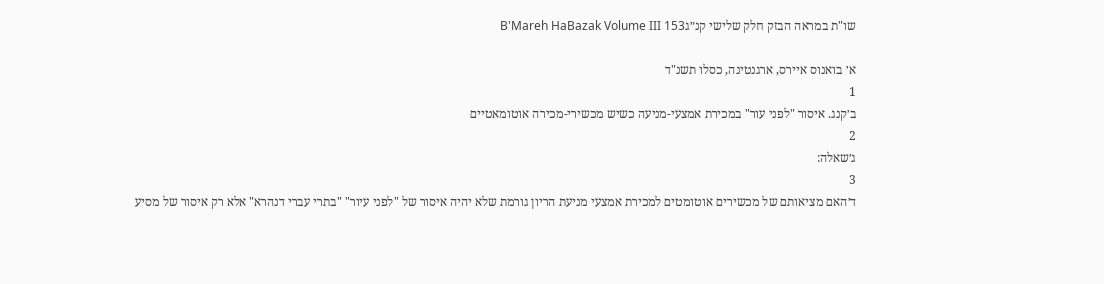שו"ת במראה הבזק חלק שלישי קנ״גB'Mareh HaBazak Volume III 153

א׳ בואנוס איירס, ארגנטינה, כסלו תשנ"ד
1
ב׳קנג. איסור "לפני עור" במכירת אמצעי-מניעה כשיש מכשירי-מכירה אוטומאטיים
2
ג׳שאלה:
3
ד׳האם מציאותם של מכשירים אוטומטים למכירת אמצעי מניעת הריון גורמת שלא יהיה איסור של "לפני עיור" "בתרי עברי דנהרא" אלא רק איסור של מסיע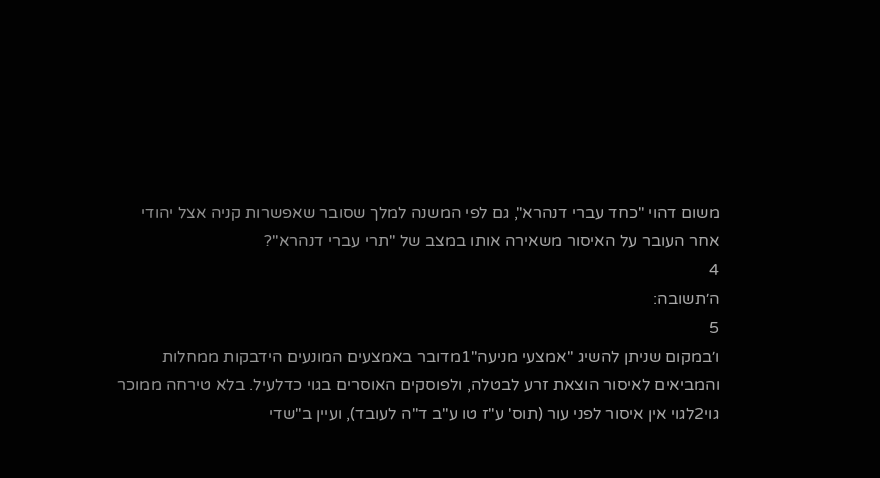משום דהוי "כחד עברי דנהרא", גם לפי המשנה למלך שסובר שאפשרות קניה אצל יהודי אחר העובר על האיסור משאירה אותו במצב של "תרי עברי דנהרא"?
4
ה׳תשובה:
5
ו׳במקום שניתן להשיג "אמצעי מניעה"1מדובר באמצעים המונעים הידבקות ממחלות והמביאים לאיסור הוצאת זרע לבטלה, ולפוסקים האוסרים בגוי כדלעיל. בלא טירחה ממוכר גוי2לגוי אין איסור לפני עור (תוס' ע"ז טו ע"ב ד"ה לעובד), ועיין ב"שדי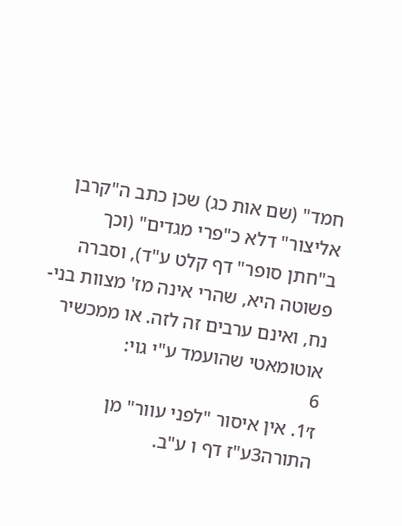חמד" (שם אות כג) שכן כתב ה"קרבן אליצור" דלא כ"פרי מגדים" (וכך ב"חתן סופר" דף קלט ע"ד), וסברה פשוטה היא, שהרי אינה מז' מצוות בני-נח, ואינם ערבים זה לזה. או ממכשיר אוטומאטי שהועמד ע"י גוי:
6
ז׳1. אין איסור "לפני עוור" מן התורה3ע"ז דף ו ע"ב.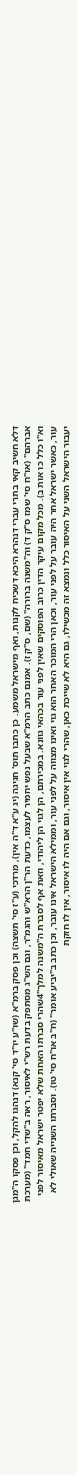דלא חשיב קאי בתרי עברי דנהרא היכא דשכיח לקנות, ואף מישראל משמע. כן כתבו תוס' חגיגה (יג ע"א ד"ה אין), מרדכי (ע"ז סי' תשצה) וכן פסק ברמ"א (שו"ע יו"ד סי' קנא) דנהגו להקל, וכן פסקו ה"מגן אברהם" (או"ח סי' שמז ס"ק ד) וה"משנה ברורה" (שם, ס"ק ז). אמנם כתב הרמ"א שבעל נפש יחמיר לעצמו, כדעת הר"ן הרא"ש והגמ"ר, וגם הש"ג מסתפק בדעת רש"י לאיסור, ראה ב"שדי חמד" (מערכת וא"ו כלל כו אות ב). מכל מקום עיקר הדין כרוב הפוסקים שאין לפני עור בכהאי גוונא. במכירתם, הן לגוי הן ליהודי, וזאת אף לסברת ה"משנה למלך"4שהרי סברתו האחת שלא יפטר ישראל מאיסור לפני עור, כאשר ישראל אחר היה עובר על לפני עור, וכאן הרי המוכר האחר הוא גוי ואינו מצווה על לפני עור, וממילא הישראל אינו עובר, וכן כתב ב"יביע אומר" (ח"ב או"ח סי' טו). וסברתו השנייה שאולי לא יעבור הישראל השני על האיסור כלל ונמצא זה מכשילו, גם היא לא שייכת כאן, שהרי לגוי אין איסור, וגם אם היה לו איסור, אין לו חזקת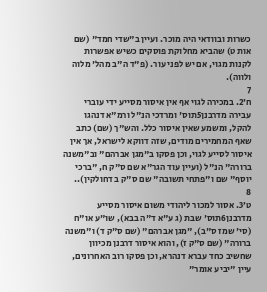כשרות ובוודאי היה מוכר. ועיין ב"שדי חמד" (שם אות ט) שהביא מחלוקת פוסקים כשיש אפשרות לקנות מגוי, אם יש לפני עור. (פ"ד ה"ב מהל' מלוה ולווה).
7
ח׳2. במכירה לגוי אף אין איסור מסייע ידי עוברי עבירה מדרבנן5תוס' ומרדכי הנ"ל ורמ"א דנהגו להקל, ומשמע שאין איסור כלל. והש"ך (שם) כתב שאף המחמירים מודים, שזה דווקא לישראל, אך אין איסור לסייע לגוי, וכן פסקו ב"מגן אברהם" וב"משנה ברורה" הנ"ל (ועיין עוד הגר"א שם ס"ק ח, "ברכי יוסף" שם ו"פתחי תשובה" שם ס"ק ב דחולקין)..
8
ט׳3. אסור למכור ליהודי משום איסור מסייע מדרבנן6תוס' שבת (ג ע"א ד"ה בבא), שו"ע או"ח (סי' שמז ס"ב), "מגן אברהם" (שם ס"ק ד) ו"משנה ברורה" (שם ס"ק ז), והוא איסור דרבנן מכיוון שחשיב כחד עברא דנהרא, וכן פסקו רוב האחרונים, עיין "יביע אומר"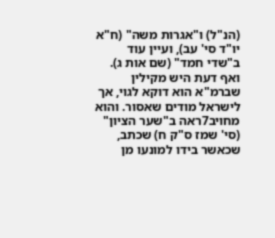(הנ"ל) ו"אגרות משה" (ח"א יו"ד סי' עב), ועיין עוד ב"שדי חמד" (שם אות ג). ואף דעת היש מקילין שברמ"א הוא דוקא לגוי, אך לישראל מודים שאסור. והוא מחויב7ראה ב"שער הציון" (סי' שמז ס"ק ח) שכתב, שכאשר בידו למונעו מן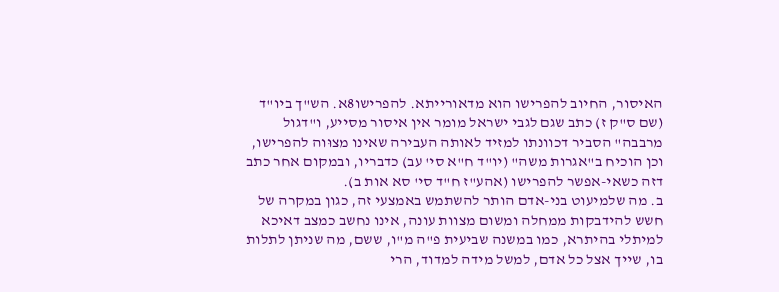האיסור, החיוב להפרישו הוא מדאורייתא. להפרישו8א. הש"ך ביו"ד (שם ס"ק ז) כתב שגם לגבי ישראל מומר אין איסור מסייע, ו"דגול מרבבה" הסביר דכוונתו למזיד לאותה העבירה שאינו מצוּוה להפרישו, וכן הוכיח ב"אגרות משה" (יו"ד ח"א סי' עב) כדבריו, ובמקום אחר כתב דזה כשאי-אפשר להפרישו (אהע"ז ח"ד סי' סא אות ב).
ב. מה שלמיעוט בני-אדם הותר להשתמש באמצעי זה, כגון במקרה של חשש להידבקות ממחלה ומשום מצוות עונה, אינו נחשב כמצב דאיכא למיתלי בהיתרא, כמו במשנה שביעית פ"ה מ"ו, ששם, מה שניתן לתלות בו, שייך אצל כל אדם, למשל מידה למדוד, הרי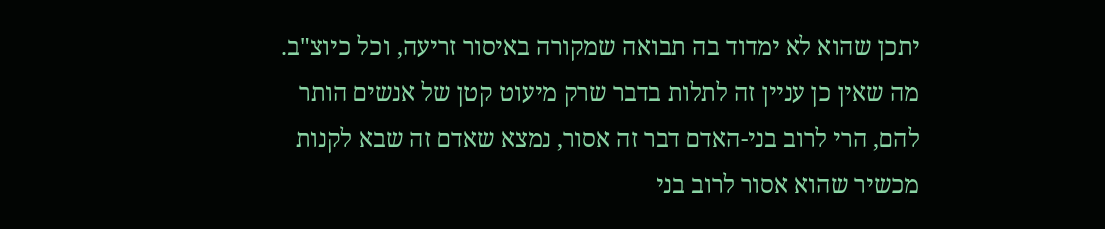יתכן שהוא לא ימדוד בה תבואה שמקורה באיסור זריעה, וכל כיוצ"ב. מה שאין כן עניין זה לתלות בדבר שרק מיעוט קטן של אנשים הותר להם, הרי לרוב בני-האדם דבר זה אסור, נמצא שאדם זה שבא לקנות מכשיר שהוא אסור לרוב בני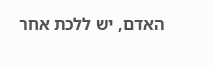האדם, יש ללכת אחר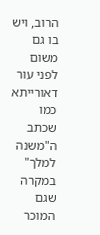הרוב, ויש בו גם משום לפני עור דאורייתא כמו שכתב ה"משנה למלך" במקרה שגם המוכר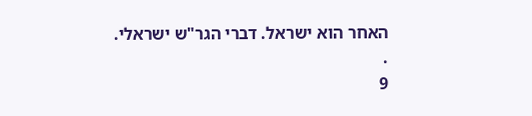האחר הוא ישראל. דברי הגר"ש ישראלי.
.
9